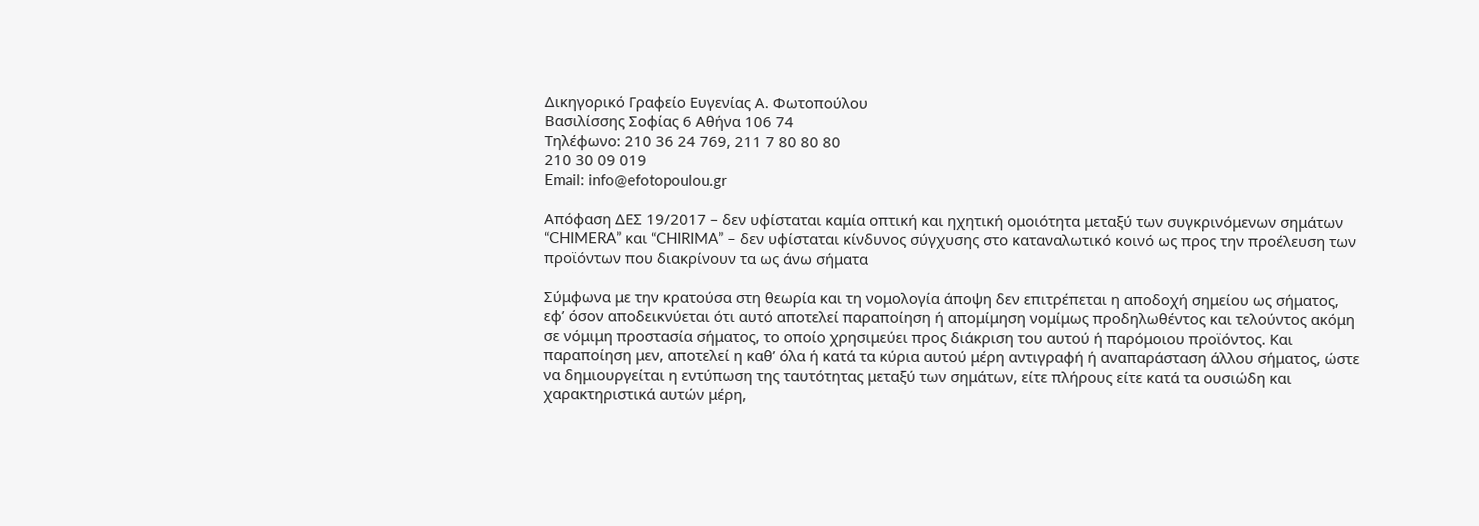Δικηγορικό Γραφείο Ευγενίας Α. Φωτοπούλου
Βασιλίσσης Σοφίας 6 Αθήνα 106 74
Τηλέφωνο: 210 36 24 769, 211 7 80 80 80
210 30 09 019
Email: info@efotopoulou.gr

Απόφαση ΔΕΣ 19/2017 – δεν υφίσταται καμία οπτική και ηχητική ομοιότητα μεταξύ των συγκρινόμενων σημάτων “CHIMERA” και “CHIRIMA” – δεν υφίσταται κίνδυνος σύγχυσης στο καταναλωτικό κοινό ως προς την προέλευση των προϊόντων που διακρίνουν τα ως άνω σήματα

Σύμφωνα με την κρατούσα στη θεωρία και τη νομολογία άποψη δεν επιτρέπεται η αποδοχή σημείου ως σήματος, εφ’ όσον αποδεικνύεται ότι αυτό αποτελεί παραποίηση ή απομίμηση νομίμως προδηλωθέντος και τελούντος ακόμη σε νόμιμη προστασία σήματος, το οποίο χρησιμεύει προς διάκριση του αυτού ή παρόμοιου προϊόντος. Και παραποίηση μεν, αποτελεί η καθ’ όλα ή κατά τα κύρια αυτού μέρη αντιγραφή ή αναπαράσταση άλλου σήματος, ώστε να δημιουργείται η εντύπωση της ταυτότητας μεταξύ των σημάτων, είτε πλήρους είτε κατά τα ουσιώδη και χαρακτηριστικά αυτών μέρη,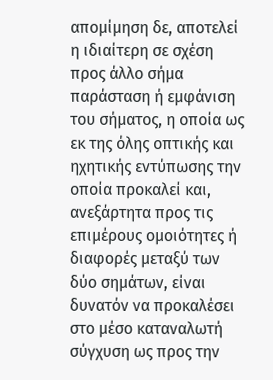απομίμηση δε, αποτελεί η ιδιαίτερη σε σχέση προς άλλο σήμα παράσταση ή εμφάνιση του σήματος, η οποία ως εκ της όλης οπτικής και ηχητικής εντύπωσης την οποία προκαλεί και, ανεξάρτητα προς τις επιμέρους ομοιότητες ή διαφορές μεταξύ των δύο σημάτων, είναι δυνατόν να προκαλέσει στο μέσο καταναλωτή σύγχυση ως προς την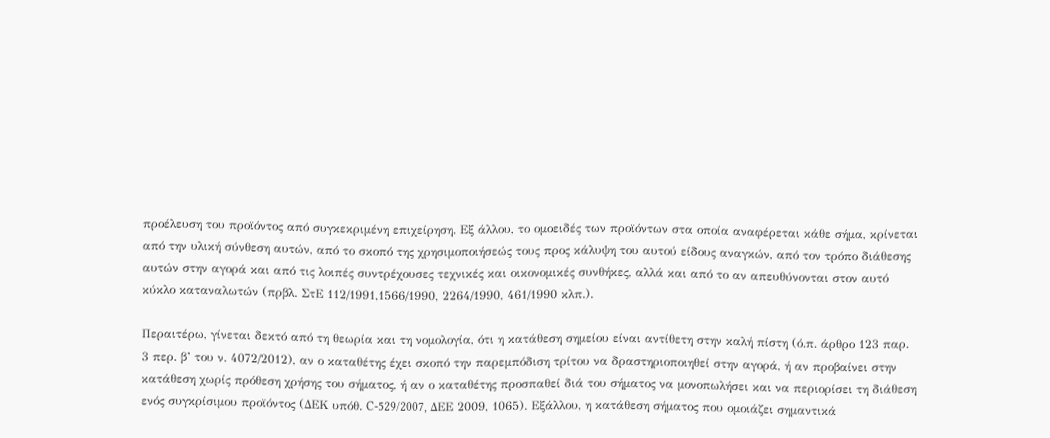προέλευση του προϊόντος από συγκεκριμένη επιχείρηση. Εξ άλλου, το ομοειδές των προϊόντων στα οποία αναφέρεται κάθε σήμα, κρίνεται από την υλική σύνθεση αυτών, από το σκοπό της χρησιμοποιήσεώς τους προς κάλυψη του αυτού είδους αναγκών, από τον τρόπο διάθεσης αυτών στην αγορά και από τις λοιπές συντρέχουσες τεχνικές και οικονομικές συνθήκες, αλλά και από το αν απευθύνονται στον αυτό κύκλο καταναλωτών (πρβλ. ΣτΕ 112/1991,1566/1990, 2264/1990, 461/1990 κλπ.).

Περαιτέρω, γίνεται δεκτό από τη θεωρία και τη νομολογία, ότι η κατάθεση σημείου είναι αντίθετη στην καλή πίστη (ό.π. άρθρο 123 παρ. 3 περ. β’ του ν. 4072/2012), αν ο καταθέτης έχει σκοπό την παρεμπόδιση τρίτου να δραστηριοποιηθεί στην αγορά, ή αν προβαίνει στην κατάθεση χωρίς πρόθεση χρήσης του σήματος, ή αν ο καταθέτης προσπαθεί διά του σήματος να μονοπωλήσει και να περιορίσει τη διάθεση ενός συγκρίσιμου προϊόντος (ΔΕΚ υπόθ. C-529/2007, ΔΕΕ 2009, 1065). Εξάλλου, η κατάθεση σήματος που ομοιάζει σημαντικά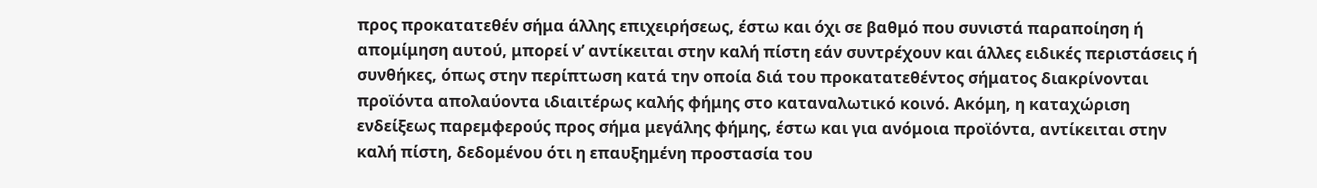προς προκατατεθέν σήμα άλλης επιχειρήσεως, έστω και όχι σε βαθμό που συνιστά παραποίηση ή απομίμηση αυτού, μπορεί ν’ αντίκειται στην καλή πίστη εάν συντρέχουν και άλλες ειδικές περιστάσεις ή συνθήκες, όπως στην περίπτωση κατά την οποία διά του προκατατεθέντος σήματος διακρίνονται προϊόντα απολαύοντα ιδιαιτέρως καλής φήμης στο καταναλωτικό κοινό. Ακόμη, η καταχώριση ενδείξεως παρεμφερούς προς σήμα μεγάλης φήμης, έστω και για ανόμοια προϊόντα, αντίκειται στην καλή πίστη, δεδομένου ότι η επαυξημένη προστασία του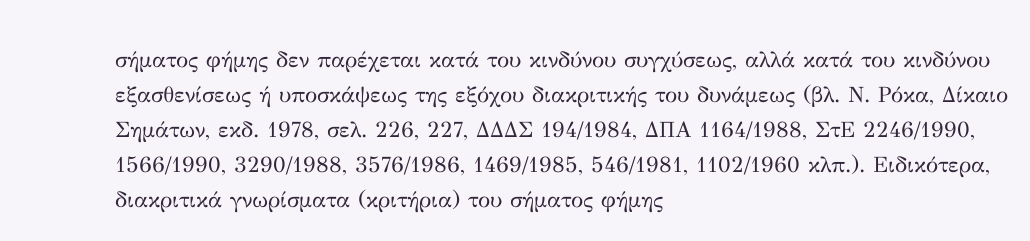σήματος φήμης δεν παρέχεται κατά του κινδύνου συγχύσεως, αλλά κατά του κινδύνου εξασθενίσεως ή υποσκάψεως της εξόχου διακριτικής του δυνάμεως (βλ. Ν. Ρόκα, Δίκαιο Σημάτων, εκδ. 1978, σελ. 226, 227, ΔΔΔΣ 194/1984, ΔΠΑ 1164/1988, ΣτΕ 2246/1990, 1566/1990, 3290/1988, 3576/1986, 1469/1985, 546/1981, 1102/1960 κλπ.). Ειδικότερα, διακριτικά γνωρίσματα (κριτήρια) του σήματος φήμης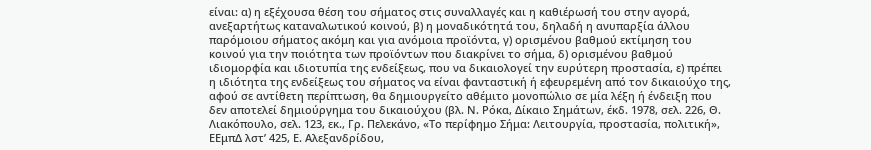είναι: α) η εξέχουσα θέση του σήματος στις συναλλαγές και η καθιέρωσή του στην αγορά, ανεξαρτήτως καταναλωτικού κοινού, β) η μοναδικότητά του, δηλαδή η ανυπαρξία άλλου παρόμοιου σήματος ακόμη και για ανόμοια προϊόντα, γ) ορισμένου βαθμού εκτίμηση του κοινού για την ποιότητα των προϊόντων που διακρίνει το σήμα, δ) ορισμένου βαθμού ιδιομορφία και ιδιοτυπία της ενδείξεως, που να δικαιολογεί την ευρύτερη προστασία, ε) πρέπει η ιδιότητα της ενδείξεως του σήματος να είναι φανταστική ή εφευρεμένη από τον δικαιούχο της, αφού σε αντίθετη περίπτωση, θα δημιουργείτο αθέμιτο μονοπώλιο σε μία λέξη ή ένδειξη που δεν αποτελεί δημιούργημα του δικαιούχου (βλ. Ν. Ρόκα, Δίκαιο Σημάτων, έκδ. 1978, σελ. 226, Θ. Λιακόπουλο, σελ. 123, εκ., Γρ. Πελεκάνο, «Το περίφημο Σήμα: Λειτουργία, προστασία, πολιτική», ΕΕμπΔ λστ’ 425, Ε. Αλεξανδρίδου,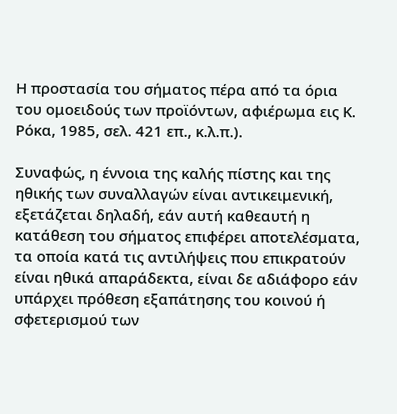Η προστασία του σήματος πέρα από τα όρια του ομοειδούς των προϊόντων, αφιέρωμα εις Κ. Ρόκα, 1985, σελ. 421 επ., κ.λ.π.).

Συναφώς, η έννοια της καλής πίστης και της ηθικής των συναλλαγών είναι αντικειμενική, εξετάζεται δηλαδή, εάν αυτή καθεαυτή η κατάθεση του σήματος επιφέρει αποτελέσματα, τα οποία κατά τις αντιλήψεις που επικρατούν είναι ηθικά απαράδεκτα, είναι δε αδιάφορο εάν υπάρχει πρόθεση εξαπάτησης του κοινού ή σφετερισμού των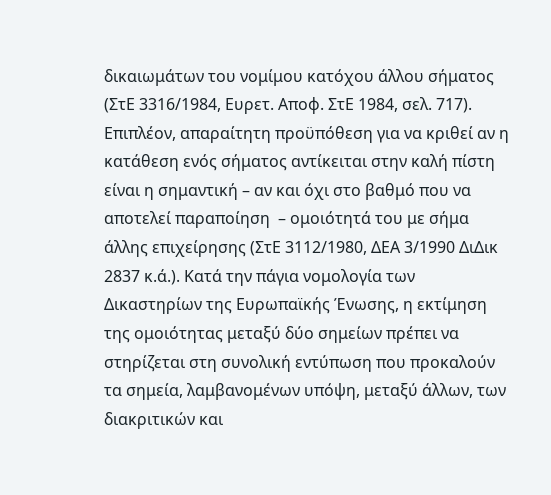δικαιωμάτων του νομίμου κατόχου άλλου σήματος (ΣτΕ 3316/1984, Ευρετ. Αποφ. ΣτΕ 1984, σελ. 717). Επιπλέον, απαραίτητη προϋπόθεση για να κριθεί αν η κατάθεση ενός σήματος αντίκειται στην καλή πίστη είναι η σημαντική – αν και όχι στο βαθμό που να αποτελεί παραποίηση  – ομοιότητά του με σήμα άλλης επιχείρησης (ΣτΕ 3112/1980, ΔΕΑ 3/1990 ΔιΔικ 2837 κ.ά.). Κατά την πάγια νομολογία των Δικαστηρίων της Ευρωπαϊκής Ένωσης, η εκτίμηση της ομοιότητας μεταξύ δύο σημείων πρέπει να στηρίζεται στη συνολική εντύπωση που προκαλούν τα σημεία, λαμβανομένων υπόψη, μεταξύ άλλων, των διακριτικών και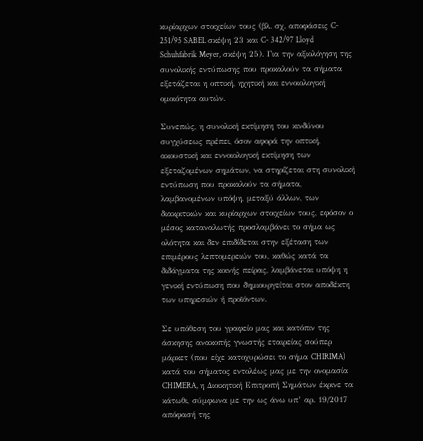κυρίαρχων στοιχείων τους (βλ. σχ. αποφάσεις C- 251/95 SABEL σκέψη 23 και C- 342/97 Lloyd Schuhfabrik Meyer, σκέψη 25). Για την αξιολόγηση της συνολικής εντύπωσης που προκαλούν τα σήματα εξετάζεται η οπτική, ηχητική και εννοιολογική ομοιότητα αυτών.

Συνεπώς, η συνολική εκτίμηση του κινδύνου συγχύσεως πρέπει, όσον αφορά την οπτική, ακουστική και εννοιολογική εκτίμηση των εξεταζομένων σημάτων, να στηρίζεται στη συνολική εντύπωση που προκαλούν τα σήματα, λαμβανομένων υπόψη, μεταξύ άλλων, των διακριτικών και κυρίαρχων στοιχείων τους, εφόσον ο μέσος καταναλωτής προσλαμβάνει το σήμα ως ολότητα και δεν επιδίδεται στην εξέταση των επιμέρους λεπτομερειών του, καθώς κατά τα διδάγματα της κοινής πείρας, λαμβάνεται υπόψη η γενική εντύπωση που δημιουργείται στον αποδέκτη των υπηρεσιών ή προϊόντων.

Σε υπόθεση του γραφείο μας και κατόπιν της άσκησης ανακοπής γνωστής εταιρείας σούπερ μάρκετ (που είχε κατοχυρώσει το σήμα CHIRIMA) κατά του σήματος εντολέως μας με την ονομασία CHIMERA, η Διοικητική Επιτροπή Σημάτων έκρινε τα κάτωθι, σύμφωνα με την ως άνω υπ’ αρ. 19/2017 απόφασή της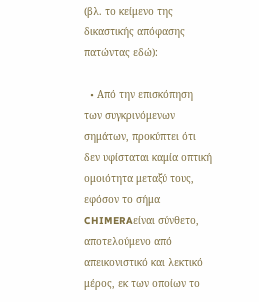(βλ. το κείμενο της δικαστικής απόφασης πατώντας εδώ):

  • Aπό την επισκόπηση των συγκρινόμενων σημάτων, προκύπτει ότι δεν υφίσταται καμία οπτική ομοιότητα μεταξύ τους, εφόσον το σήμα CHIMERAείναι σύνθετο, αποτελούμενο από απεικονιστικό και λεκτικό μέρος, εκ των οποίων το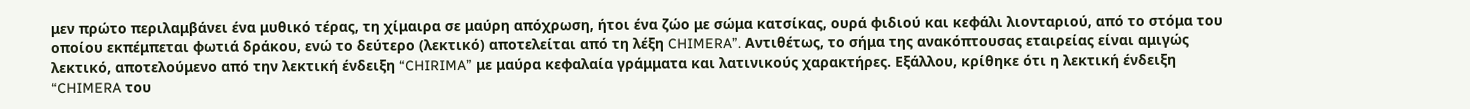μεν πρώτο περιλαμβάνει ένα μυθικό τέρας, τη χίμαιρα σε μαύρη απόχρωση, ήτοι ένα ζώο με σώμα κατσίκας, ουρά φιδιού και κεφάλι λιονταριού, από το στόμα του οποίου εκπέμπεται φωτιά δράκου, ενώ το δεύτερο (λεκτικό) αποτελείται από τη λέξη CHIMERA”. Αντιθέτως, το σήμα της ανακόπτουσας εταιρείας είναι αμιγώς λεκτικό, αποτελούμενο από την λεκτική ένδειξη “CHIRIMA” με μαύρα κεφαλαία γράμματα και λατινικούς χαρακτήρες. Εξάλλου, κρίθηκε ότι η λεκτική ένδειξη “CHIMERA του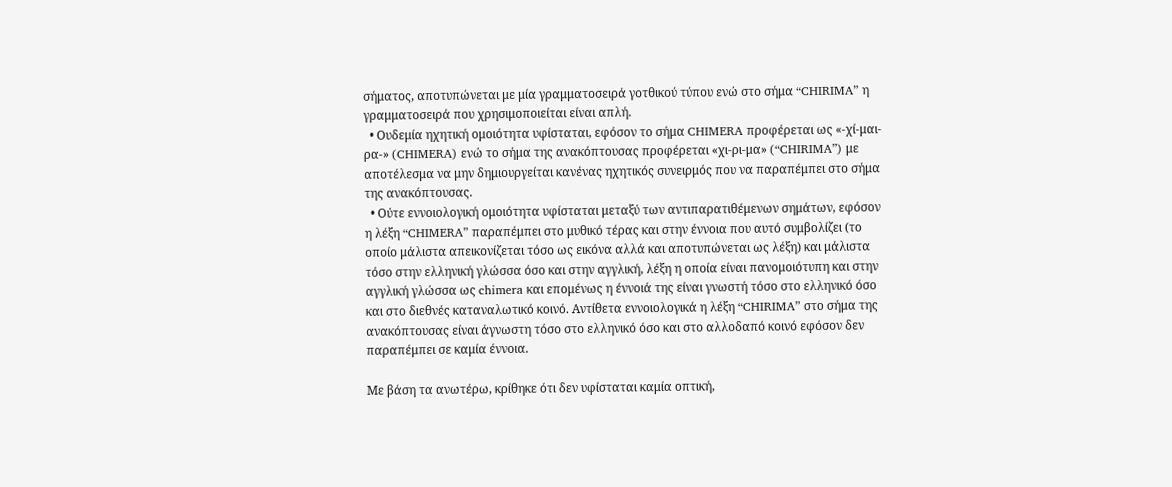σήματος, αποτυπώνεται με μία γραμματοσειρά γοτθικού τύπου ενώ στο σήμα “CHIRIMA” η γραμματοσειρά που χρησιμοποιείται είναι απλή.
  • Ουδεμία ηχητική ομοιότητα υφίσταται, εφόσον το σήμα CHIMERA προφέρεται ως «-χί-μαι-ρα-» (CHIMERA) ενώ το σήμα της ανακόπτουσας προφέρεται «χι-ρι-μα» (“CHIRIMA”) με αποτέλεσμα να μην δημιουργείται κανένας ηχητικός συνειρμός που να παραπέμπει στο σήμα της ανακόπτουσας.
  • Ούτε εννοιολογική ομοιότητα υφίσταται μεταξύ των αντιπαρατιθέμενων σημάτων, εφόσον η λέξη “CHIMERA” παραπέμπει στο μυθικό τέρας και στην έννοια που αυτό συμβολίζει (το οποίο μάλιστα απεικονίζεται τόσο ως εικόνα αλλά και αποτυπώνεται ως λέξη) και μάλιστα τόσο στην ελληνική γλώσσα όσο και στην αγγλική, λέξη η οποία είναι πανομοιότυπη και στην αγγλική γλώσσα ως chimera και επομένως η έννοιά της είναι γνωστή τόσο στο ελληνικό όσο και στο διεθνές καταναλωτικό κοινό. Αντίθετα εννοιολογικά η λέξη “CHIRIMA” στο σήμα της ανακόπτουσας είναι άγνωστη τόσο στο ελληνικό όσο και στο αλλοδαπό κοινό εφόσον δεν παραπέμπει σε καμία έννοια.

Με βάση τα ανωτέρω, κρίθηκε ότι δεν υφίσταται καμία οπτική,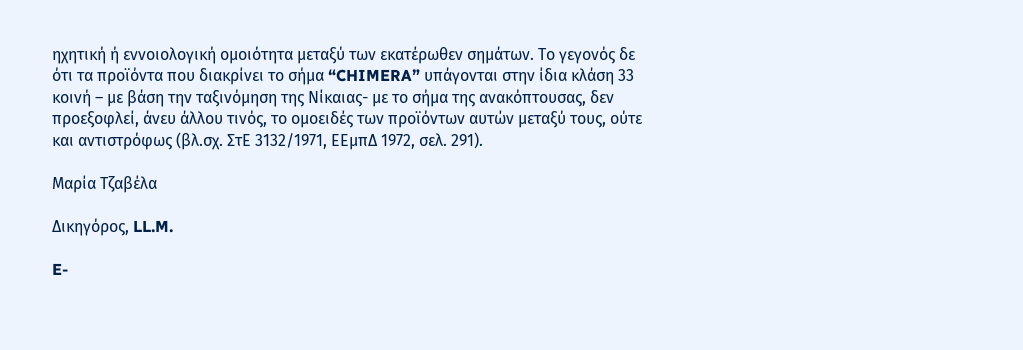ηχητική ή εννοιολογική ομοιότητα μεταξύ των εκατέρωθεν σημάτων. Το γεγονός δε ότι τα προϊόντα που διακρίνει το σήμα “CHIMERA” υπάγονται στην ίδια κλάση 33 κοινή – με βάση την ταξινόμηση της Νίκαιας- με το σήμα της ανακόπτουσας, δεν προεξοφλεί, άνευ άλλου τινός, το ομοειδές των προϊόντων αυτών μεταξύ τους, ούτε και αντιστρόφως (βλ.σχ. ΣτΕ 3132/1971, ΕΕμπΔ 1972, σελ. 291).

Μαρία Τζαβέλα

Δικηγόρος, LL.M.

E-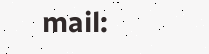mail: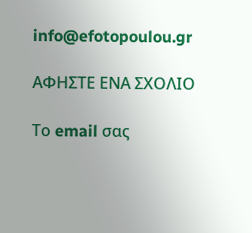info@efotopoulou.gr

ΑΦΗΣΤΕ ΕΝΑ ΣΧΟΛΙΟ

Το email σας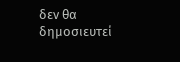δεν θα δημοσιευτεί